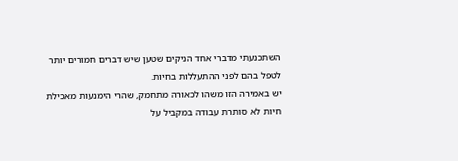השתכנעתי מדברי אחד הניקים שטען שיש דברים חמורים יותר לטפל בהם לפני ההתעללות בחיות.
יש באמירה הזו משהו לכאורה מתחמק, שהרי הימנעות מאכילת חיות לא סותרת עבודה במקביל על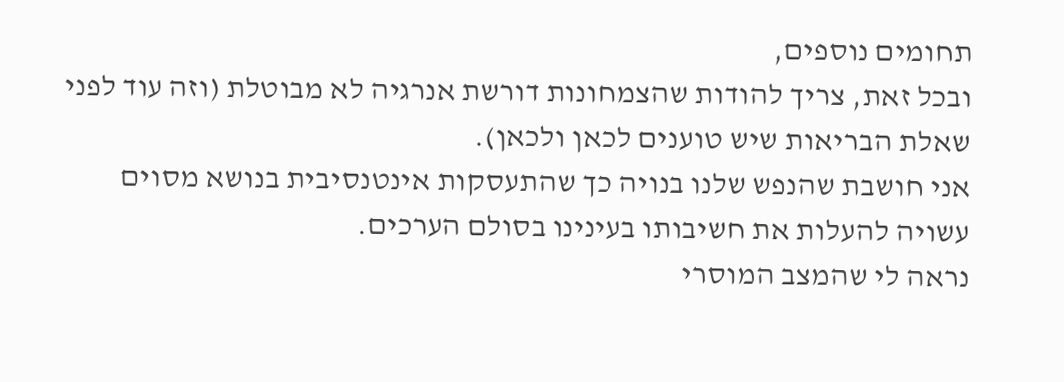תחומים נוספים,
ובכל זאת, צריך להודות שהצמחונות דורשת אנרגיה לא מבוטלת (וזה עוד לפני שאלת הבריאות שיש טוענים לכאן ולכאן).
אני חושבת שהנפש שלנו בנויה כך שהתעסקות אינטנסיבית בנושא מסוים עשויה להעלות את חשיבותו בעינינו בסולם הערכים.
נראה לי שהמצב המוסרי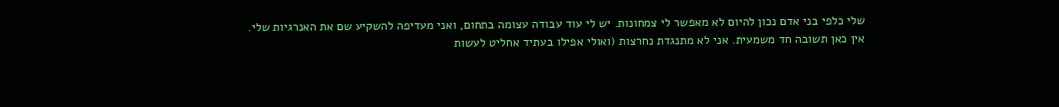שלי כלפי בני אדם נכון להיום לא מאפשר לי צמחונות. יש לי עוד עבודה עצומה בתחום, ואני מעדיפה להשקיע שם את האנרגיות שלי.
אין כאן תשובה חד משמעית. אני לא מתנגדת נחרצות (ואולי אפילו בעתיד אחליט לעשות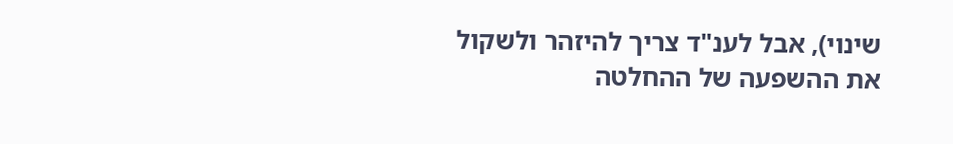שינוי), אבל לענ"ד צריך להיזהר ולשקול את ההשפעה של ההחלטה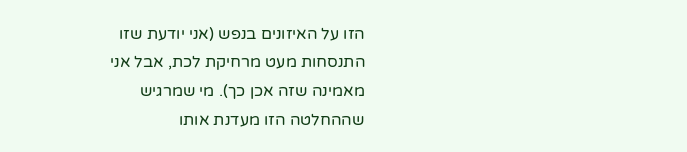הזו על האיזונים בנפש (אני יודעת שזו התנסחות מעט מרחיקת לכת, אבל אני מאמינה שזה אכן כך). מי שמרגיש שההחלטה הזו מעדנת אותו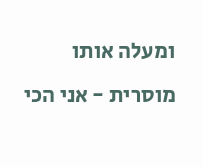ומעלה אותו מוסרית - אני הכי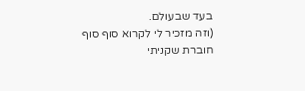בעד שבעולם.
(וזה מזכיר לי לקרוא סוף סוף חוברת שקניתי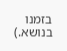בזמנו בנושא.)